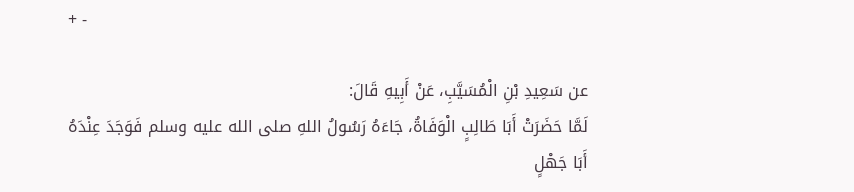+ -

عن سَعِيدِ بْنِ الْمُسَيَّبِ، عَنْ أَبِيهِ قَالَ:
لَمَّا حَضَرَتْ أَبَا طَالِبٍ الْوَفَاةُ، جَاءَهُ رَسُولُ اللهِ صلى الله عليه وسلم فَوَجَدَ عِنْدَهُ أَبَا جَهْلٍ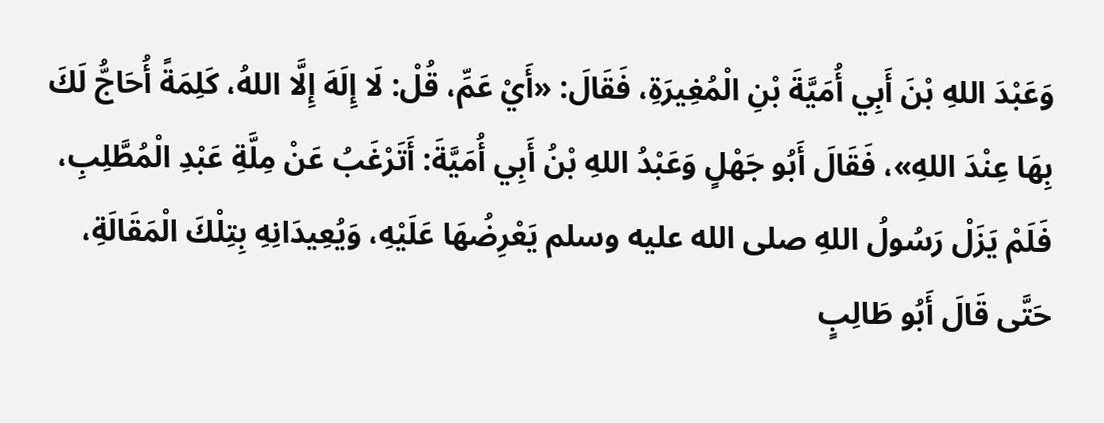وَعَبْدَ اللهِ بْنَ أَبِي أُمَيَّةَ بْنِ الْمُغِيرَةِ، فَقَالَ: «أَيْ عَمِّ، قُلْ: لَا إِلَهَ إِلَّا اللهُ، كَلِمَةً أُحَاجُّ لَكَ بِهَا عِنْدَ اللهِ»، فَقَالَ أَبُو جَهْلٍ وَعَبْدُ اللهِ بْنُ أَبِي أُمَيَّةَ: أَتَرْغَبُ عَنْ مِلَّةِ عَبْدِ الْمُطَّلِبِ، فَلَمْ يَزَلْ رَسُولُ اللهِ صلى الله عليه وسلم يَعْرِضُهَا عَلَيْهِ، وَيُعِيدَانِهِ بِتِلْكَ الْمَقَالَةِ، حَتَّى قَالَ أَبُو طَالِبٍ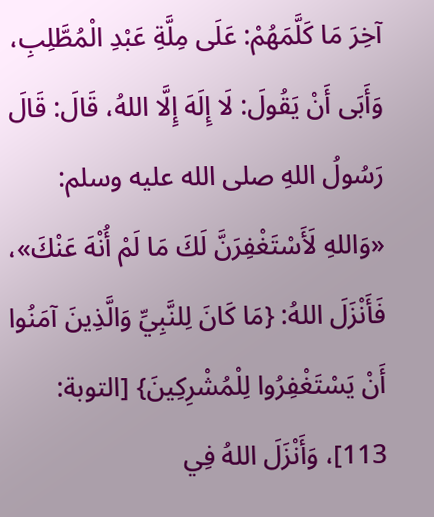آخِرَ مَا كَلَّمَهُمْ: عَلَى مِلَّةِ عَبْدِ الْمُطَّلِبِ، وَأَبَى أَنْ يَقُولَ: لَا إِلَهَ إِلَّا اللهُ، قَالَ: قَالَ رَسُولُ اللهِ صلى الله عليه وسلم: «وَاللهِ لَأَسْتَغْفِرَنَّ لَكَ مَا لَمْ أُنْهَ عَنْكَ»، فَأَنْزَلَ اللهُ: {مَا كَانَ لِلنَّبِيِّ وَالَّذِينَ آمَنُوا أَنْ يَسْتَغْفِرُوا لِلْمُشْرِكِينَ} [التوبة: 113]، وَأَنْزَلَ اللهُ فِي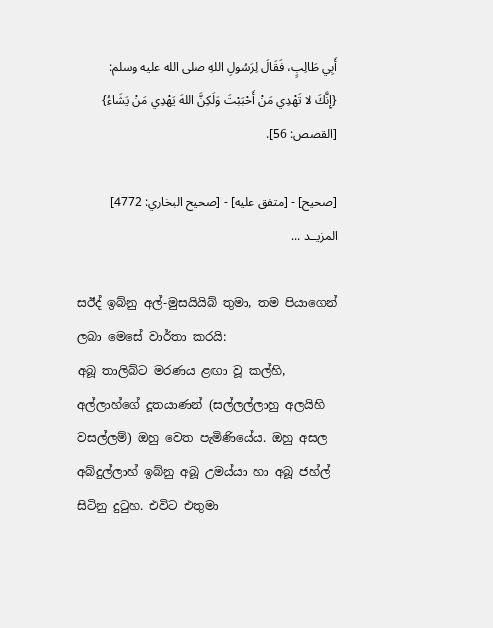أَبِي طَالِبٍ، فَقَالَ لِرَسُولِ اللهِ صلى الله عليه وسلم: {إِنَّكَ لا تَهْدِي مَنْ أَحْبَبْتَ وَلَكِنَّ اللهَ يَهْدِي مَنْ يَشَاءُ} [القصص: 56].

[صحيح] - [متفق عليه] - [صحيح البخاري: 4772]
المزيــد ...

සඊද් ඉබ්නු අල්-මුසයියිබ් තුමා, තම පියාගෙන් ලබා මෙසේ වාර්තා කරයි:
අබූ තාලිබ්ට මරණය ළඟා වූ කල්හි, අල්ලාහ්ගේ දූතයාණන් (සල්ලල්ලාහු අලයිහි වසල්ලම්) ඔහු වෙත පැමිණියේය. ඔහු අසල අබ්දුල්ලාහ් ඉබ්නු අබූ උමය්යා හා අබූ ජහ්ල් සිටිනු දුටුහ. එවිට එතුමා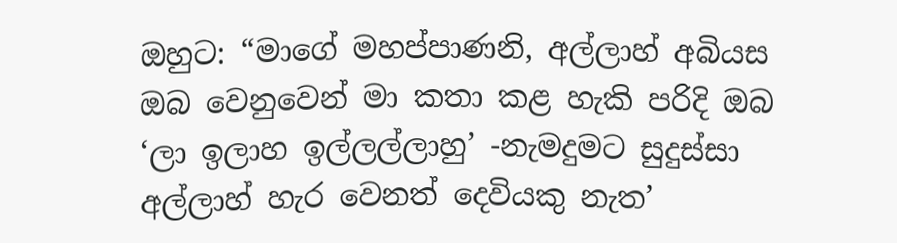ඔහුට: “මාගේ මහප්පාණනි, අල්ලාහ් අබියස ඔබ වෙනුවෙන් මා කතා කළ හැකි පරිදි ඔබ ‘ලා ඉලාහ ඉල්ලල්ලාහු’ -නැමදුමට සුදුස්සා අල්ලාහ් හැර වෙනත් දෙවියකු නැත’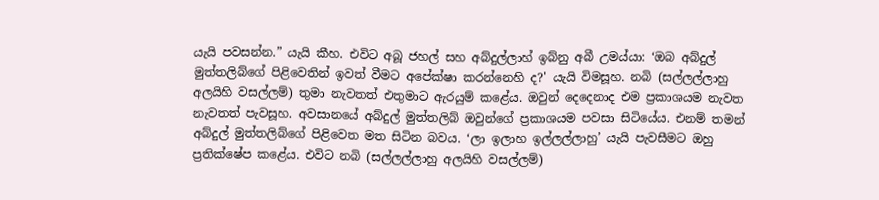යැයි පවසන්න.” යැයි කීහ. එවිට අබූ ජහල් සහ අබ්දුල්ලාහ් ඉබ්නු අබී උමය්යා: ‘ඔබ අබ්දුල් මුත්තලිබ්ගේ පිළිවෙතින් ඉවත් වීමට අපේක්ෂා කරන්නෙහි ද?' යැයි විමසූහ. නබි (සල්ලල්ලාහු අලයිහි වසල්ලම්) තුමා නැවතත් එතුමාට ඇරයුම් කළේය. ඔවුන් දෙදෙනාද එම ප්‍රකාශයම නැවත නැවතත් පැවසූහ. අවසානයේ අබ්දුල් මුත්තලිබ් ඔවුන්ගේ ප්‍රකාශයම පවසා සිටියේය. එනම් තමන් අබ්දුල් මුත්තලිබ්ගේ පිළිවෙත මත සිටින බවය. ‘ලා ඉලාහ ඉල්ලල්ලාහු’ යැයි පැවසීමට ඔහු ප්‍රතික්ෂේප කළේය. එවිට නබි (සල්ලල්ලාහු අලයිහි වසල්ලම්)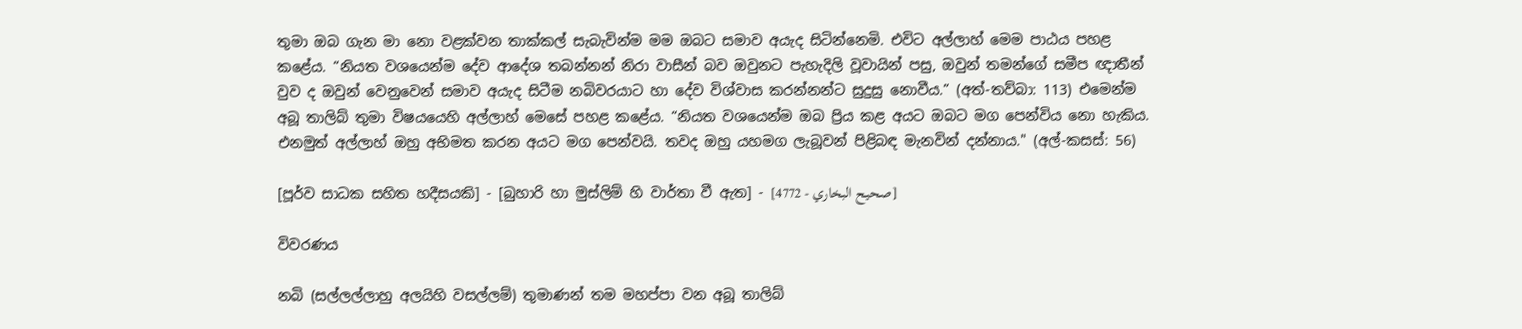තුමා ඔබ ගැන මා නො වළක්වන තාක්කල් සැබැවින්ම මම ඔබට සමාව අයැද සිටින්නෙමි. එවිට අල්ලාහ් මෙම පාඨය පහළ කළේය. “නියත වශයෙන්ම දේව ආදේශ තබන්නන් නිරා වාසීන් බව ඔවුනට පැහැදිලි වූවායින් පසු, ඔවුන් තමන්ගේ සමීප ඥාතීන් වුව ද ඔවුන් වෙනුවෙන් සමාව අයැද සිටීම නබිවරයාට හා දේව විශ්වාස කරන්නන්ට සුදුසු නොවීය.” (අත්-තව්බා: 113) එමෙන්ම අබූ තාලිබ් තුමා විෂයයෙහි අල්ලාහ් මෙසේ පහළ කළේය. “නියත වශයෙන්ම ඔබ ප්‍රිය කළ අයට ඔබට මග පෙන්විය නො හැකිය. එනමුත් අල්ලාහ් ඔහු අභිමත කරන අයට මග පෙන්වයි. තවද ඔහු යහමග ලැබූවන් පිළිබඳ මැනවින් දන්නාය." (අල්-කසස්: 56)

[පූර්ව සාධක සහිත හදීසයකි] - [බුහාරි හා මුස්ලිම් හි වාර්තා වී ඇත] - [صحيح البخاري - 4772]

විවරණය

නබි (සල්ලල්ලාහු අලයිහි වසල්ලම්) තුමාණන් තම මහප්පා වන අබූ තාලිබ්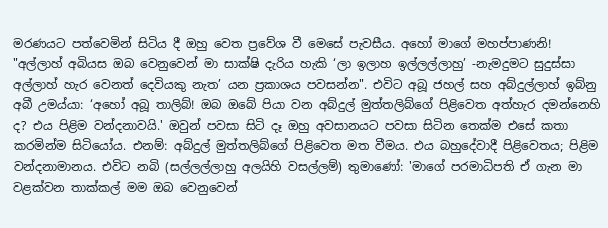මරණයට පත්වෙමින් සිටිය දී ඔහු වෙත ප්‍රවේශ වී මෙසේ පැවසීය. අහෝ මාගේ මහප්පාණනි! "අල්ලාහ් අබියස ඔබ වෙනුවෙන් මා සාක්ෂි දැරිය හැකි ‘ලා ඉලාහ ඉල්ලල්ලාහු’ -නැමදුමට සුදුස්සා අල්ලාහ් හැර වෙනත් දෙවියකු නැත’ යන ප්‍රකාශය පවසන්න". එවිට අබූ ජහල් සහ අබ්දුල්ලාහ් ඉබ්නු අබී උමය්යා: ‘අහෝ අබූ තාලිබ්! ඔබ ඔබේ පියා වන අබ්දුල් මුත්තලිබ්ගේ පිළිවෙත අත්හැර දමන්නෙහි ද? එය පිළිම වන්දනාවයි.' ඔවුන් පවසා සිටි දෑ ඔහු අවසානයට පවසා සිටින තෙක්ම එසේ කතා කරමින්ම සිටියෝය. එනම්: අබ්දුල් මුත්තලිබ්ගේ පිළිවෙත මත වීමය. එය බහුදේවාදී පිළිවෙතය; පිළිම වන්දනාමානය. එවිට නබි (සල්ලල්ලාහු අලයිහි වසල්ලම්) තුමාණෝ: 'මාගේ පරමාධිපති ඒ ගැන මා වළක්වන තාක්කල් මම ඔබ වෙනුවෙන්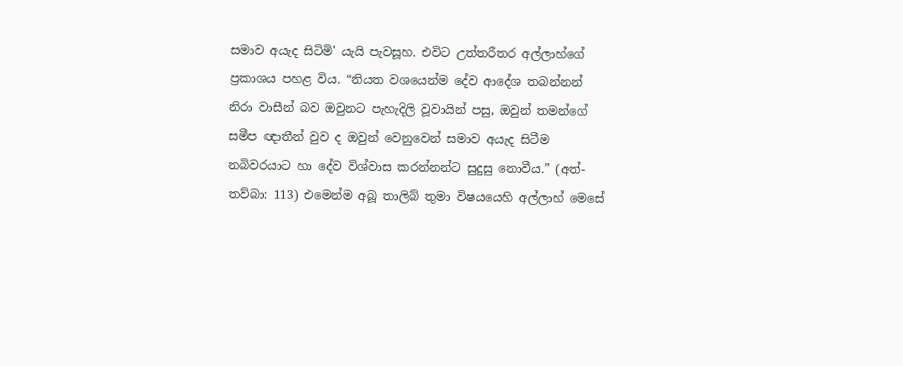සමාව අයැද සිටිමි' යැයි පැවසූහ. එවිට උත්තරීතර අල්ලාහ්ගේ ප්‍රකාශය පහළ විය. “නියත වශයෙන්ම දේව ආදේශ තබන්නන් නිරා වාසීන් බව ඔවුනට පැහැදිලි වූවායින් පසු, ඔවුන් තමන්ගේ සමීප ඥාතීන් වුව ද ඔවුන් වෙනුවෙන් සමාව අයැද සිටීම නබිවරයාට හා දේව විශ්වාස කරන්නන්ට සුදුසු නොවීය.” (අත්-තව්බා: 113) එමෙන්ම අබූ තාලිබ් තුමා විෂයයෙහි අල්ලාහ් මෙසේ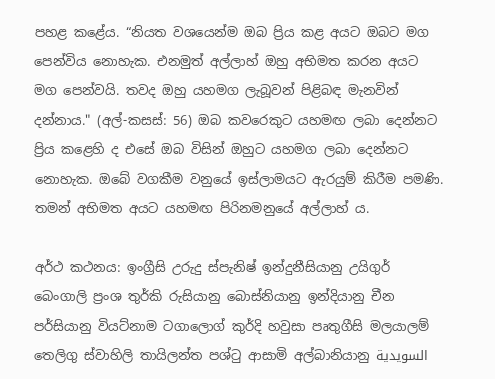පහළ කළේය. “නියත වශයෙන්ම ඔබ ප්‍රිය කළ අයට ඔබට මග පෙන්විය නොහැක. එනමුත් අල්ලාහ් ඔහු අභිමත කරන අයට මග පෙන්වයි. තවද ඔහු යහමග ලැබූවන් පිළිබඳ මැනවින් දන්නාය." (අල්-කසස්: 56) ඔබ කවරෙකුට යහමඟ ලබා දෙන්නට ප්‍රිය කළෙහි ද එසේ ඔබ විසින් ඔහුට යහමග ලබා දෙන්නට නොහැක. ඔබේ වගකීම වනුයේ ඉස්ලාමයට ඇරයුම් කිරීම පමණි. තමන් අභිමත අයට යහමඟ පිරිනමනුයේ අල්ලාහ් ය.

අර්ථ කථනය: ඉංග්‍රීසි උරුදු ස්පැනිෂ් ඉන්දුනීසියානු උයිගුර් බෙංගාලි ප්‍රංශ තුර්කි රුසියානු බොස්නියානු ඉන්දියානු චීන පර්සියානු වියට්නාම ටගාලොග් කුර්දි හවුසා පෘතුගීසි මලයාලම් තෙලිගු ස්වාහිලි තායිලන්ත පශ්ටු ආසාමි අල්බානියානු السويدية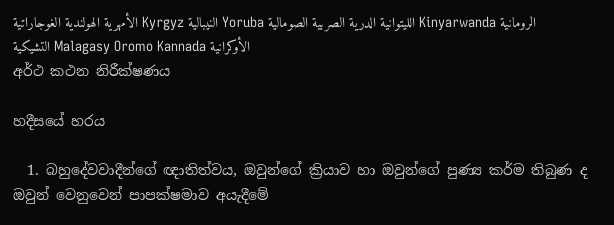الأمهرية الهولندية الغوجاراتية Kyrgyz النيبالية Yoruba الليتوانية الدرية الصربية الصومالية Kinyarwanda الرومانية التشيكية Malagasy Oromo Kannada الأوكرانية
අර්ථ කථන නිරීක්ෂණය

හදීසයේ හරය

  1. බහුදේවවාදීන්ගේ ඥාතිත්වය, ඔවුන්ගේ ක්‍රියාව හා ඔවුන්ගේ පුණ්‍ය කර්ම තිබුණ ද ඔවුන් වෙනුවෙන් පාපක්ෂමාව අයැදීමේ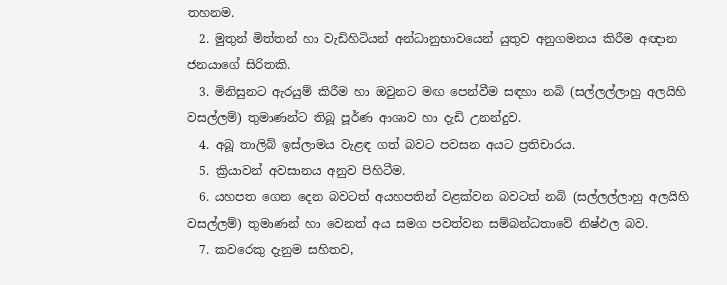තහනම.
  2. මුතුන් මිත්තන් හා වැඩිහිටියන් අන්ධානුභාවයෙන් යුතුව අනුගමනය කිරීම අඥාන ජනයාගේ සිරිතකි.
  3. මිනිසුනට ඇරයුම් කිරීම හා ඔවුනට මඟ පෙන්වීම සඳහා නබි (සල්ලල්ලාහු අලයිහි වසල්ලම්) තුමාණන්ට තිබූ පූර්ණ ආශාව හා දැඩි උනන්දුව.
  4. අබූ තාලිබ් ඉස්ලාමය වැළඳ ගත් බවට පවසන අයට ප්‍රතිචාරය.
  5. ක්‍රියාවන් අවසානය අනුව පිහිටීම.
  6. යහපත ගෙන දෙන බවටත් අයහපතින් වළක්වන බවටත් නබි (සල්ලල්ලාහු අලයිහි වසල්ලම්) තුමාණන් හා වෙනත් අය සමග පවත්වන සම්බන්ධතාවේ නිෂ්ඵල බව.
  7. කවරෙකු දැනුම සහිතව,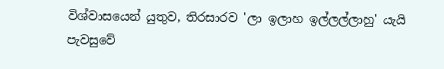විශ්වාසයෙන් යුතුව, තිරසාරව 'ලා ඉලාහ ඉල්ලල්ලාහු' යැයි පැවසුවේ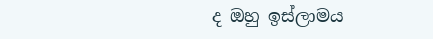ද ඔහු ඉස්ලාමය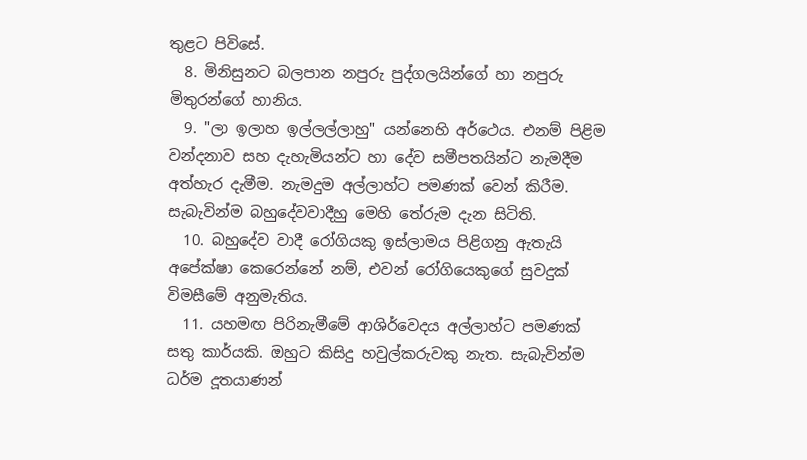තුළට පිවිසේ.
  8. මිනිසුනට බලපාන නපුරු පුද්ගලයින්ගේ හා නපුරු මිතුරන්ගේ හානිය.
  9. "ලා ඉලාහ ඉල්ලල්ලාහු" යන්නෙහි අර්ථෙය. එනම් පිළිම වන්දනාව සහ දැහැමියන්ට හා දේව සමීපතයින්ට නැමදීම අත්හැර දැමීම. නැමදුම අල්ලාහ්ට පමණක් වෙන් කිරීම. සැබැවින්ම බහුදේවවාදීහු මෙහි තේරුම දැන සිටිති.
  10. බහුදේව වාදී රෝගියකු ඉස්ලාමය පිළිගනු ඇතැයි අපේක්ෂා කෙරෙන්නේ නම්, එවන් රෝගියෙකුගේ සුවදුක් විමසීමේ අනුමැතිය.
  11. යහමඟ පිරිනැමීමේ ආශිර්ව‍ෙදය අල්ලාහ්ට පමණක් සතු කාර්යකි. ඔහුට කිසිදු හවුල්කරුවකු නැත. සැබැවින්ම ධර්ම දූතයාණන්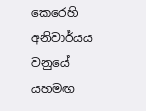කෙරෙහි අනිවාර්යය වනුයේ යහමඟ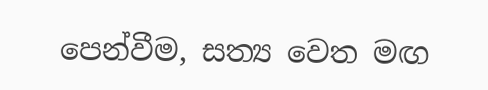පෙන්වීම, සත්‍ය වෙත මඟ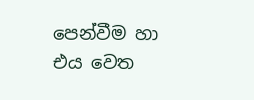පෙන්වීම හා එය වෙත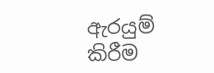ඇරයුම් කිරීම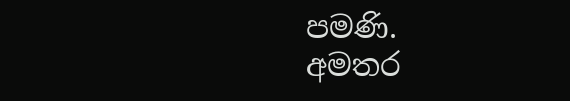පමණි.
අමතර